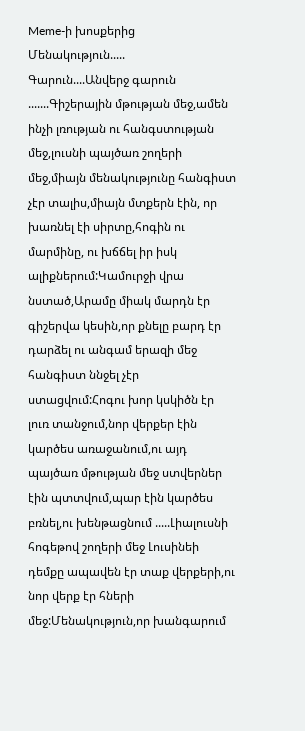Meme-ի խոսքերից
Մենակություն.....
Գարուն....Անվերջ գարուն .......Գիշերային մթության մեջ,ամեն ինչի լռության ու հանգստության մեջ,լուսնի պայծառ շողերի մեջ,միայն մենակությունը հանգիստ չէր տալիս,միայն մտքերն էին, որ խառնել էի սիրտը,հոգին ու մարմինը, ու խճճել իր իսկ ալիքներում:Կամուրջի վրա նստած,Արամը միակ մարդն էր գիշերվա կեսին,որ քնելը բարդ էր դարձել ու անգամ երազի մեջ հանգիստ ննջել չէր ստացվում:Հոգու խոր կսկիծն էր լուռ տանջում,նոր վերքեր էին կարծես առաջանում,ու այդ պայծառ մթության մեջ ստվերներ էին պտտվում,պար էին կարծես բռնել,ու խենթացնում .....Լիալուսնի հոգեթով շողերի մեջ Լուսինեի դեմքը ապավեն էր տաք վերքերի,ու նոր վերք էր հների մեջ:Մենակություն,որ խանգարում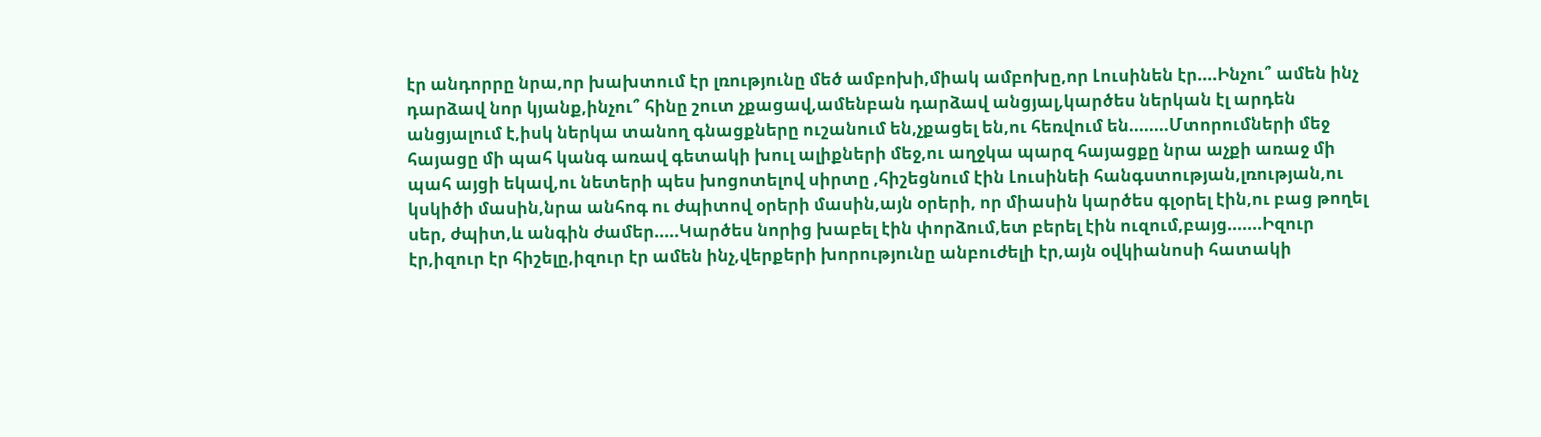էր անդորրը նրա,որ խախտում էր լռությունը մեծ ամբոխի,միակ ամբոխը,որ Լուսինեն էր....Ինչու՞ ամեն ինչ դարձավ նոր կյանք,ինչու՞ հինը շուտ չքացավ,ամենբան դարձավ անցյալ,կարծես ներկան էլ արդեն անցյալում է,իսկ ներկա տանող գնացքները ուշանում են,չքացել են,ու հեռվում են........Մտորումների մեջ հայացը մի պահ կանգ առավ գետակի խուլ ալիքների մեջ,ու աղջկա պարզ հայացքը նրա աչքի առաջ մի պահ այցի եկավ,ու նետերի պես խոցոտելով սիրտը ,հիշեցնում էին Լուսինեի հանգստության,լռության,ու կսկիծի մասին,նրա անհոգ ու ժպիտով օրերի մասին,այն օրերի, որ միասին կարծես գլօրել էին,ու բաց թողել սեր, ժպիտ,և անգին ժամեր.....Կարծես նորից խաբել էին փորձում,ետ բերել էին ուզում,բայց.......Իզուր էր,իզուր էր հիշելը,իզուր էր ամեն ինչ,վերքերի խորությունը անբուժելի էր,այն օվկիանոսի հատակի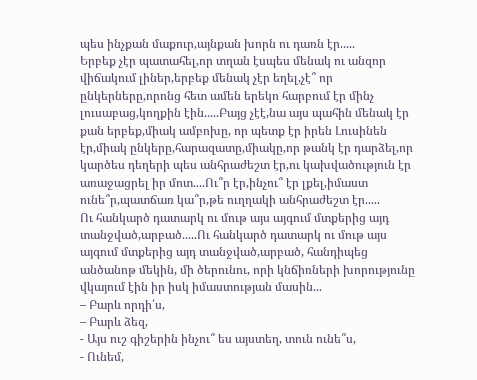պես ինչքան մաքուր,այնքան խորն ու դառն էր.....
Երբեք չէր պատահել,որ տղան էսպես մենակ ու անզոր վիճակում լիներ,երբեք մենակ չէր եղել,չէ՞ որ ընկերները,որոնց հետ ամեն երեկո հարբում էր մինչ լուսաբաց,կողքին էին.....Բայց չէէ,նա այս պահին մենակ էր քան երբեք,միակ ամբոխը, որ պետք էր իրեն Լուսինեն էր,միակ ընկերը,հարազատը,միակը,որ թանկ էր դարձել,որ կարծես դեղերի պես անհրաժեշտ էր,ու կախվածություն էր առաջացրել իր մոտ....Ու՞ր էր,ինչու՞ էր լքել,իմաստ ունե՞ր,պատճառ կա՞ր,թե ուղղակի անհրաժեշտ էր.....
Ու հանկարծ դատարկ ու մութ այս այգում մտքերից այդ տանջված,արբած.....Ու հանկարծ դատարկ ու մութ այս այգում մտքերից այդ տանջված,արբած, հանդիպեց անծանոթ մեկին, մի ծերունու, որի կնճիռների խորությունը վկայում էին իր իսկ իմաստության մասին...
– Բարև որդի՛ս,
– Բարև ձեզ,
- Այս ուշ գիշերին ինչու՞ ես այստեղ, տուն ունե՞ս,
- Ունեմ,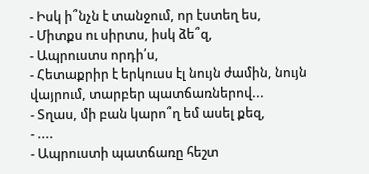- Իսկ ի՞նչն է տանջում, որ էստեղ ես,
- Միտքս ու սիրտս, իսկ ձե՞զ,
- Ապրուստս որդի՛ս,
- Հետաքրիր է երկուսս էլ նույն ժամին, նույն վայրում, տարբեր պատճառներով...
- Տղաս, մի բան կարո՞ղ եմ ասել քեզ,
- ....
- Ապրուստի պատճառը հեշտ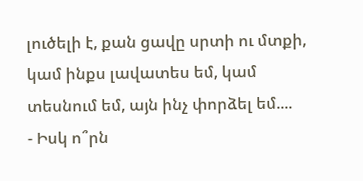լուծելի է, քան ցավը սրտի ու մտքի, կամ ինքս լավատես եմ, կամ տեսնում եմ, այն ինչ փորձել եմ....
- Իսկ ո՞րն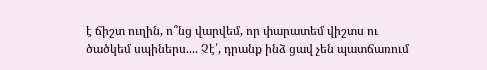է ճիշտ ուղին, ո՞նց վարվեմ, որ փարատեմ վիշտս ու ծածկեմ սպիներս.... Չէ՛, դրանք ինձ ցավ չեն պատճառում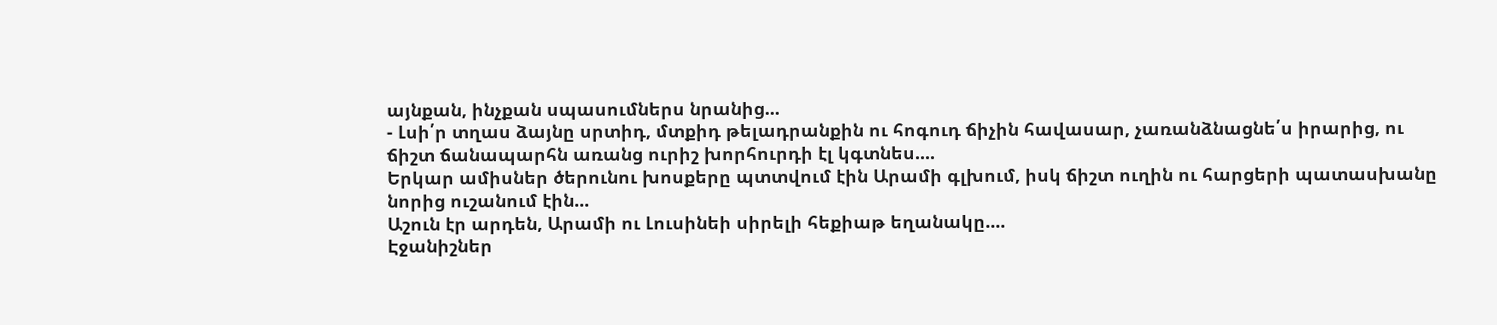այնքան, ինչքան սպասումներս նրանից...
- Լսի՛ր տղաս ձայնը սրտիդ, մտքիդ թելադրանքին ու հոգուդ ճիչին հավասար, չառանձնացնե՛ս իրարից, ու ճիշտ ճանապարհն առանց ուրիշ խորհուրդի էլ կգտնես....
Երկար ամիսներ ծերունու խոսքերը պտտվում էին Արամի գլխում, իսկ ճիշտ ուղին ու հարցերի պատասխանը նորից ուշանում էին...
Աշուն էր արդեն, Արամի ու Լուսինեի սիրելի հեքիաթ եղանակը....
Էջանիշներ